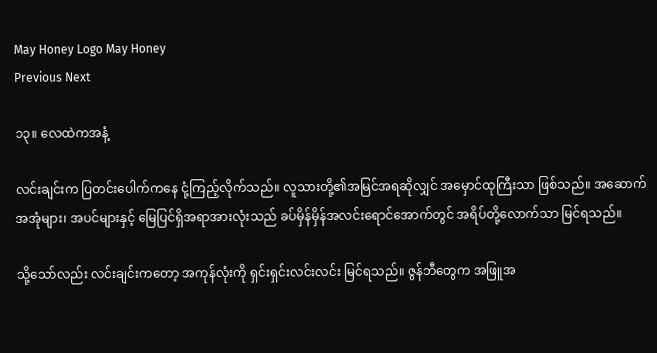May Honey Logo May Honey
Previous Next

၁၃။ လေထဲကအနံ့

လင်းချင်းက ပြတင်းပေါက်ကနေ ငုံ့ကြည့်လိုက်သည်။ လူသားတို့၏အမြင်အရဆိုလျှင် အမှောင်ထုကြီးသာ ဖြစ်သည်။ အဆောက်အအုံများ၊ အပင်များနှင့် မြေပြင်ရှိအရာအားလုံးသည် ခပ်မှိန်မှိန်အလင်းရောင်အောက်တွင် အရိပ်တို့လောက်သာ မြင်ရသည်။

သို့သော်လည်း လင်းချင်းကတော့ အကုန်လုံးကို ရှင်းရှင်းလင်းလင်း မြင်ရသည်။ ဇွန်ဘီတွေက အဖြူအ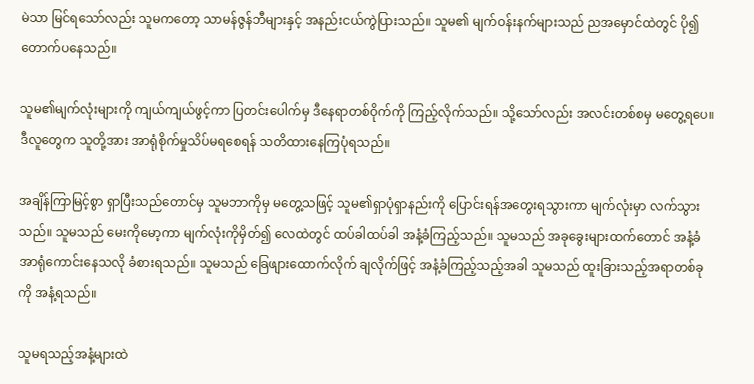မဲသာ မြင်ရသော်လည်း သူမကတော့ သာမန်ဇွန်ဘီများနှင့် အနည်းငယ်ကွဲပြားသည်။ သူမ၏ မျက်ဝန်းနက်များသည် ညအမှောင်ထဲတွင် ပို၍တောက်ပနေသည်။

သူမ၏မျက်လုံးများကို ကျယ်ကျယ်ဖွင့်ကာ ပြတင်းပေါက်မှ ဒီနေရာတစ်ဝိုက်ကို ကြည့်လိုက်သည်။ သို့သော်လည်း အလင်းတစ်စမှ မတွေ့ရပေ။ ဒီလူတွေက သူတို့အား အာရုံစိုက်မှုသိပ်မရစေရန် သတိထားနေကြပုံရသည်။

အချိန်ကြာမြင့်စွာ ရှာပြီးသည်တောင်မှ သူမဘာကိုမှ မတွေ့သဖြင့် သူမ၏ရှာပုံရှာနည်းကို ပြောင်းရန်အတွေးရသွားကာ မျက်လုံးမှာ လက်သွားသည်။ သူမသည် မေးကိုမော့ကာ မျက်လုံးကိုမှိတ်၍ လေထဲတွင် ထပ်ခါထပ်ခါ အနံ့ခံကြည့်သည်။ သူမသည် အခုခွေးများထက်တောင် အနံ့ခံအာရုံကောင်းနေသလို ခံစားရသည်။ သူမသည် ခြေဖျားထောက်လိုက် ချလိုက်ဖြင့် အနံ့ခံကြည့်သည့်အခါ သူမသည် ထူးခြားသည့်အရာတစ်ခုကို အနံ့ရသည်။

သူမရသည့်အနံ့များထဲ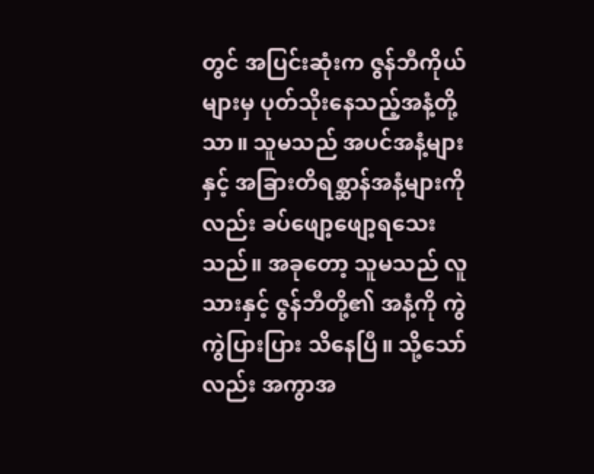တွင် အပြင်းဆုံးက ဇွန်ဘီကိုယ်များမှ ပုတ်သိုးနေသည့်အနံ့တို့သာ။ သူမသည် အပင်အနံ့များနှင့် အခြားတိရစ္ဆာန်အနံ့များကိုလည်း ခပ်ဖျော့ဖျော့ရသေးသည်။ အခုတော့ သူမသည် လူသားနှင့် ဇွန်ဘီတို့၏ အနံ့ကို ကွဲကွဲပြားပြား သိနေပြီ။ သို့သော်လည်း အကွာအ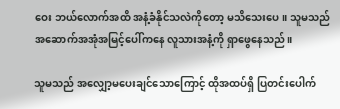ဝေး ဘယ်လောက်အထိ အနံ့ခံနိုင်သလဲကိုတော့ မသိသေးပေ။ သူမသည် အဆောက်အအုံအမြင့်ပေါ်ကနေ လူသားအနံ့ကို ရှာဖွေနေသည်။

သူမသည် အလျှော့မပေးချင်သောကြောင့် ထိုအထပ်ရှိ ပြတင်းပေါက်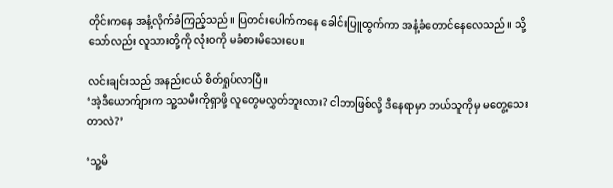တိုင်းကနေ အနံ့လိုက်ခံကြည့်သည်။ ပြတင်းပေါက်ကနေ ခေါင်းပြူထွက်ကာ အနံ့ခံတောင်နေလေသည်။ သို့သော်လည်း လူသားတို့ကို လုံးဝကို မခံစားမိသေးပေ။

လင်းချင်းသည် အနည်းငယ် စိတ်ရှုပ်လာပြီ။
‘အဲ့ဒီယောက်ျားက သူ့သမီးကိုရှာဖို့ လူတွေမလွှတ်ဘူးလား? ငါဘာဖြစ်လို့ ဒီနေရာမှာ ဘယ်သူကိုမှ မတွေ့သေးတာလဲ?’

‘သူ့မိ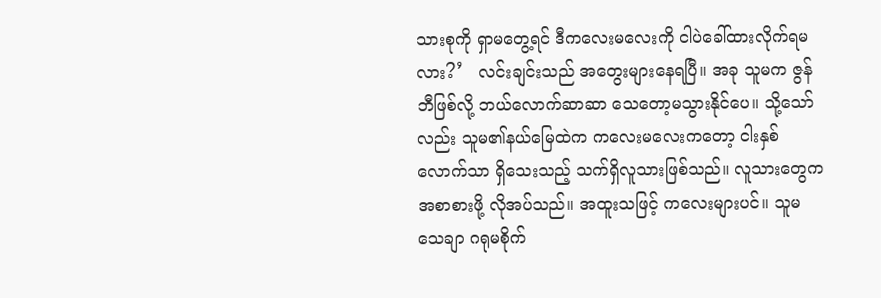သားစုကို ရှာမတွေ့ရင် ဒီကလေးမလေးကို ငါပဲခေါ်ထားလိုက်ရမလား?’   လင်းချင်းသည် အတွေးများနေရပြီ။ အခု သူမက ဇွန်ဘီဖြစ်လို့ ဘယ်လောက်ဆာဆာ သေတော့မသွားနိုင်ပေ။ သို့သော်လည်း သူမ၏နယ်မြေထဲက ကလေးမလေးကတော့ ငါးနှစ်လောက်သာ ရှိသေးသည့် သက်ရှိလူသားဖြစ်သည်။ လူသားတွေက အစာစားဖို့ လိုအပ်သည်။ အထူးသဖြင့် ကလေးများပင်။ သူမသေချာ ဂရုမစိုက်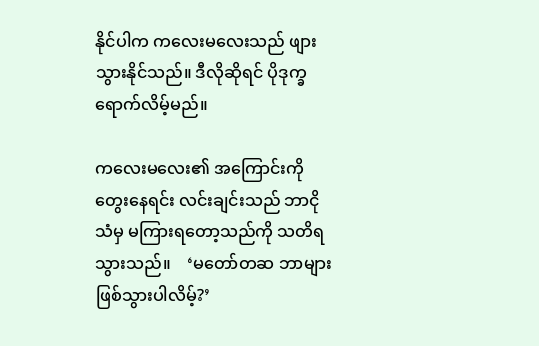နိုင်ပါက ကလေးမလေးသည် ဖျားသွားနိုင်သည်။ ဒီလိုဆိုရင် ပိုဒုက္ခရောက်လိမ့်မည်။

ကလေးမလေး၏ အကြောင်းကို တွေးနေရင်း လင်းချင်းသည် ဘာငိုသံမှ မကြားရတော့သည်ကို သတိရသွားသည်။    ‘မတော်တဆ ဘာများဖြစ်သွားပါလိမ့်?’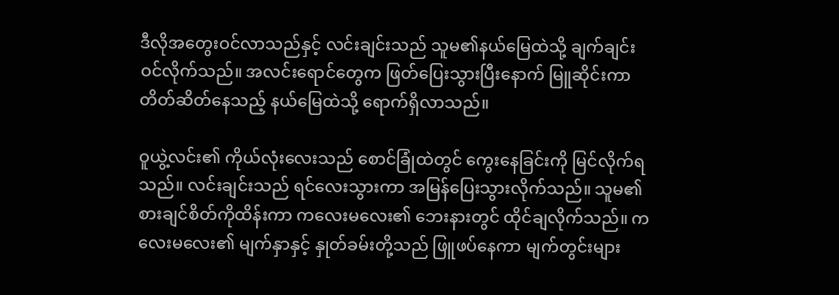ဒီလိုအတွေးဝင်လာသည်နှင့် လင်းချင်းသည် သူမ၏နယ်မြေထဲသို့ ချက်ချင်းဝင်လိုက်သည်။ အလင်းရောင်တွေက ဖြတ်ပြေးသွားပြီးနောက် မြူဆိုင်းကာ တိတ်ဆိတ်နေသည့် နယ်မြေထဲသို့ ရောက်ရှိလာသည်။

ဝူယွဲ့လင်း၏ ကိုယ်လုံးလေးသည် စောင်ခြုံထဲတွင် ကွေးနေခြင်းကို မြင်လိုက်ရသည်။ လင်းချင်းသည် ရင်လေးသွားကာ အမြန်ပြေးသွားလိုက်သည်။ သူမ၏ စားချင်စိတ်ကိုထိန်းကာ ကလေးမလေး၏ ဘေးနားတွင် ထိုင်ချလိုက်သည်။ ကလေးမလေး၏ မျက်နှာနှင့် နှုတ်ခမ်းတို့သည် ဖြူဖပ်နေကာ မျက်တွင်းများ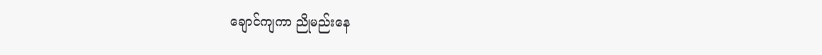ချောင်ကျကာ ညိုမည်းနေ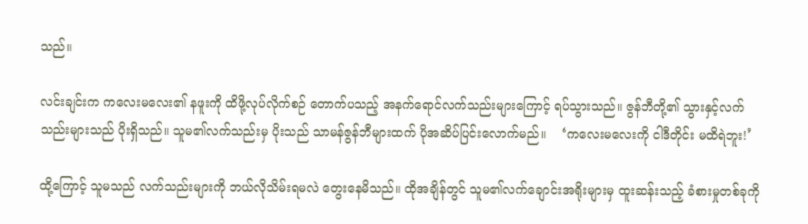သည်။

လင်းချင်းက ကလေးမလေး၏ နဖူးကို ထိဖို့လုပ်လိုက်စဉ် တောက်ပသည့် အနက်ရောင်လက်သည်းများကြောင့် ရပ်သွားသည်။ ဇွန်ဘီတို့၏ သွားနှင့်လက်သည်းများသည် ပိုးရှိသည်။ သူမ၏လက်သည်းမှ ပိုးသည် သာမန်ဇွန်ဘီများထက် ပိုအဆိပ်ပြင်းလောက်မည်။    ‘ကလေးမလေးကို ငါဒီတိုင်း မထိရဲဘူး!’

ထို့ကြောင့် သူမသည် လက်သည်းများကို ဘယ်လိုသိမ်းရမလဲ တွေးနေမိသည်။ ထိုအချိန်တွင် သူမ၏လက်ချောင်းအရိုးများမှ ထူးဆန်းသည့် ခံစားမှုတစ်ခုကို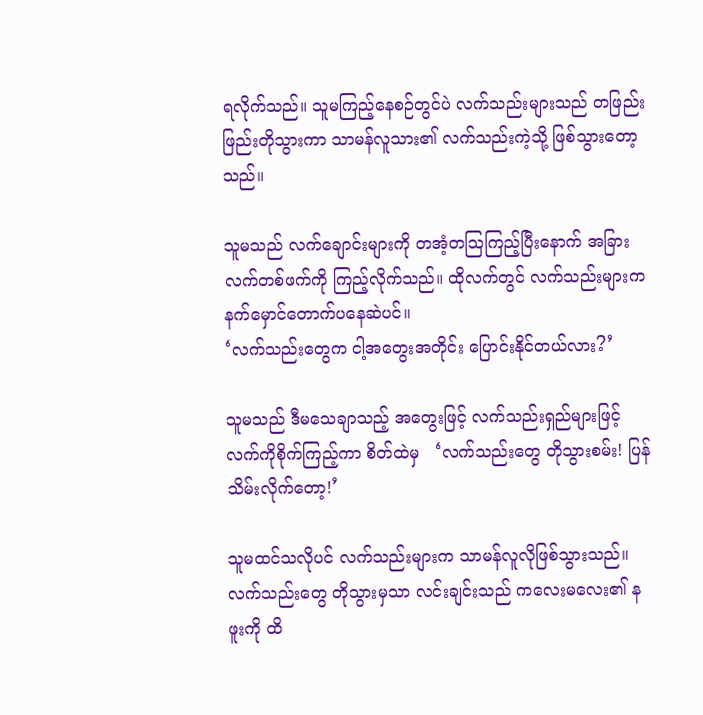ရလိုက်သည်။ သူမကြည့်နေစဉ်တွင်ပဲ လက်သည်းများသည် တဖြည်းဖြည်းတိုသွားကာ သာမန်လူသား၏ လက်သည်းကဲ့သို့ ဖြစ်သွားတော့သည်။

သူမသည် လက်ချောင်းများကို တအံ့တသြကြည့်ပြီးနောက် အခြားလက်တစ်ဖက်ကို ကြည့်လိုက်သည်။ ထိုလက်တွင် လက်သည်းများက နက်မှောင်တောက်ပနေဆဲပင်။
‘လက်သည်းတွေက ငါ့အတွေးအတိုင်း ပြောင်းနိုင်တယ်လား?’

သူမသည် ဒီမသေချာသည့် အတွေးဖြင့် လက်သည်းရှည်များဖြင့် လက်ကိုစိုက်ကြည့်ကာ စိတ်ထဲမှ   ‘လက်သည်းတွေ တိုသွားစမ်း! ပြန်သိမ်းလိုက်တော့!’

သူမထင်သလိုပင် လက်သည်းများက သာမန်လူလိုဖြစ်သွားသည်။ လက်သည်းတွေ တိုသွားမှသာ လင်းချင်းသည် ကလေးမလေး၏ နဖူးကို ထိ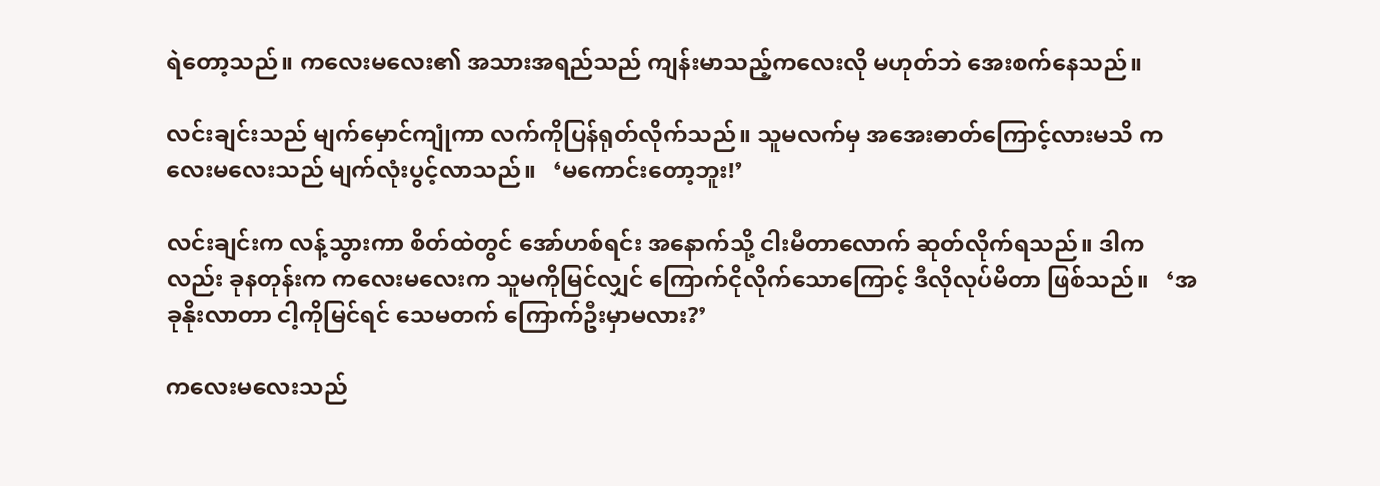ရဲတော့သည်။ ကလေးမလေး၏ အသားအရည်သည် ကျန်းမာသည့်ကလေးလို မဟုတ်ဘဲ အေးစက်နေသည်။

လင်းချင်းသည် မျက်မှောင်ကျုံကာ လက်ကိုပြန်ရုတ်လိုက်သည်။ သူမလက်မှ အအေးဓာတ်ကြောင့်လားမသိ ကလေးမလေးသည် မျက်လုံးပွင့်လာသည်။   ‘မကောင်းတော့ဘူး!’

လင်းချင်းက လန့်သွားကာ စိတ်ထဲတွင် အော်ဟစ်ရင်း အနောက်သို့ ငါးမီတာလောက် ဆုတ်လိုက်ရသည်။ ဒါကလည်း ခုနတုန်းက ကလေးမလေးက သူမကိုမြင်လျှင် ကြောက်ငိုလိုက်သောကြောင့် ဒီလိုလုပ်မိတာ ဖြစ်သည်။   ‘အခုနိုးလာတာ ငါ့ကိုမြင်ရင် သေမတက် ကြောက်ဦးမှာမလား?’

ကလေးမလေးသည်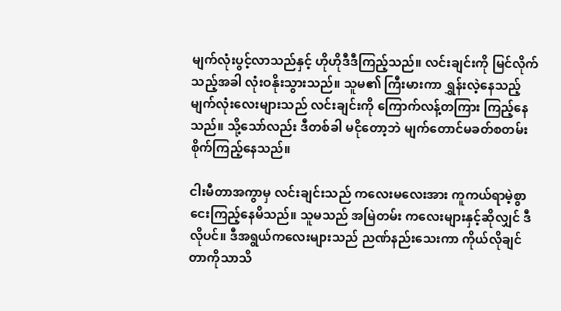မျက်လုံးပွင့်လာသည်နှင့် ဟိုဟိုဒီဒီကြည့်သည်။ လင်းချင်းကို မြင်လိုက်သည့်အခါ လုံးဝနိုးသွားသည်။ သူမ၏ ကြီးမားကာ ရွှန်းလဲ့နေသည့် မျက်လုံးလေးများသည် လင်းချင်းကို ကြောက်လန့်တကြား ကြည့်နေသည်။ သို့သော်လည်း ဒီတစ်ခါ မငိုတော့ဘဲ မျက်တောင်မခတ်စတမ်း စိုက်ကြည့်နေသည်။

ငါးမီတာအကွာမှ လင်းချင်းသည် ကလေးမလေးအား ကူကယ်ရာမဲ့စွာ ငေးကြည့်နေမိသည်။ သူမသည် အမြဲတမ်း ကလေးများနှင့်ဆိုလျှင် ဒီလိုပင်။ ဒီအရွယ်ကလေးများသည် ညဏ်နည်းသေးကာ ကိုယ်လိုချင်တာကိုသာသိ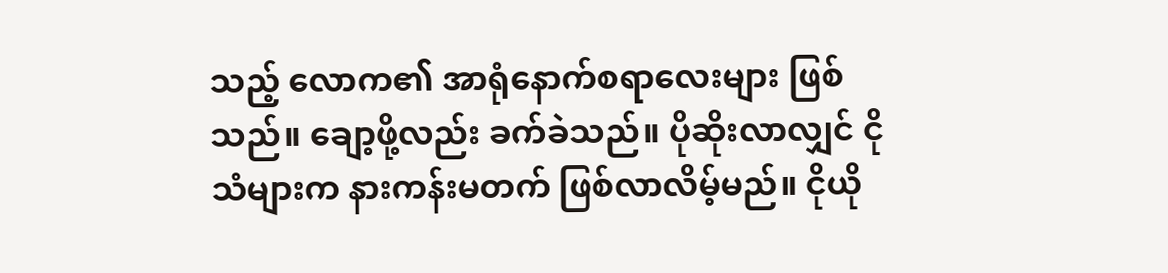သည့် လောက၏ အာရုံနောက်စရာလေးများ ဖြစ်သည်။ ချော့ဖို့လည်း ခက်ခဲသည်။ ပိုဆိုးလာလျှင် ငိုသံများက နားကန်းမတက် ဖြစ်လာလိမ့်မည်။ ငိုယို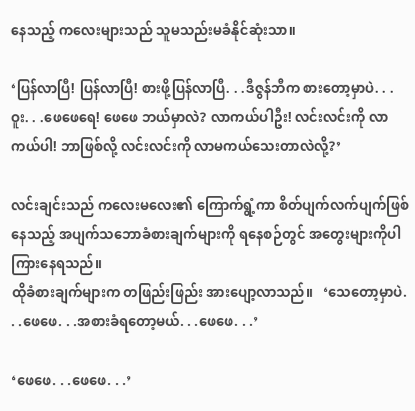နေသည့် ကလေးများသည် သူမသည်းမခံနိုင်ဆုံးသာ။

‘ပြန်လာပြီ! ပြန်လာပြီ! စားဖို့ပြန်လာပြီ. . .ဒီဇွန်ဘီက စားတော့မှာပဲ. . .ဝူး. . .ဖေဖေရေ! ဖေဖေ ဘယ်မှာလဲ? လာကယ်ပါဦး! လင်းလင်းကို လာကယ်ပါ! ဘာဖြစ်လို့ လင်းလင်းကို လာမကယ်သေးတာလဲလို့?’

လင်းချင်းသည် ကလေးမလေး၏ ကြောက်ရွံ့ကာ စိတ်ပျက်လက်ပျက်ဖြစ်နေသည့် အပျက်သဘောခံစားချက်များကို ရနေစဉ်တွင် အတွေးများကိုပါ ကြားနေရသည်။
ထိုခံစားချက်များက တဖြည်းဖြည်း အားပျော့လာသည်။   ‘သေတော့မှာပဲ. . .ဖေဖေ. . .အစားခံရတော့မယ်. . .ဖေဖေ. . .’

‘ဖေဖေ. . .ဖေဖေ. . .’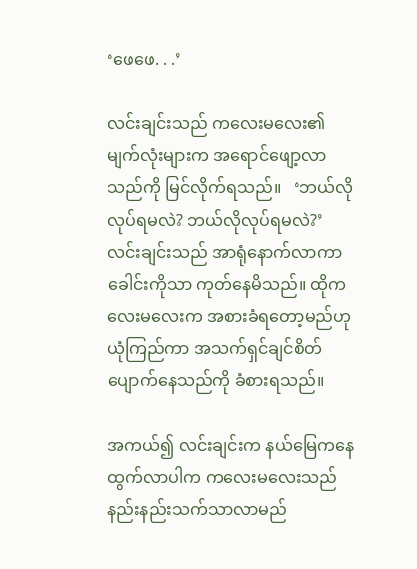‘ဖေဖေ. . .’

လင်းချင်းသည် ကလေးမလေး၏ မျက်လုံးများက အရောင်ဖျော့လာသည်ကို မြင်လိုက်ရသည်။   ‘ဘယ်လိုလုပ်ရမလဲ? ဘယ်လိုလုပ်ရမလဲ?’   လင်းချင်းသည် အာရုံနောက်လာကာ ခေါင်းကိုသာ ကုတ်နေမိသည်။ ထိုကလေးမလေးက အစားခံရတော့မည်ဟု ယုံကြည်ကာ အသက်ရှင်ချင်စိတ်ပျောက်နေသည်ကို ခံစားရသည်။

အကယ်၍ လင်းချင်းက နယ်မြေကနေ ထွက်လာပါက ကလေးမလေးသည် နည်းနည်းသက်သာလာမည်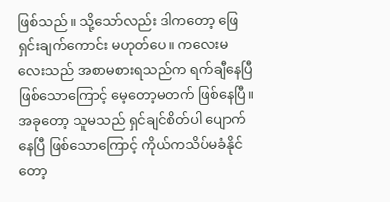ဖြစ်သည်။ သို့သော်လည်း ဒါကတော့ ဖြေရှင်းချက်ကောင်း မဟုတ်ပေ။ ကလေးမလေးသည် အစာမစားရသည်က ရက်ချီနေပြီဖြစ်သောကြောင့် မေ့တော့မတက် ဖြစ်နေပြီ။ အခုတော့ သူမသည် ရှင်ချင်စိတ်ပါ ပျောက်နေပြီ ဖြစ်သောကြောင့် ကိုယ်ကသိပ်မခံနိုင်တော့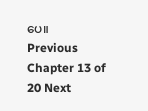ပေ။
Previous Chapter 13 of 20 Next